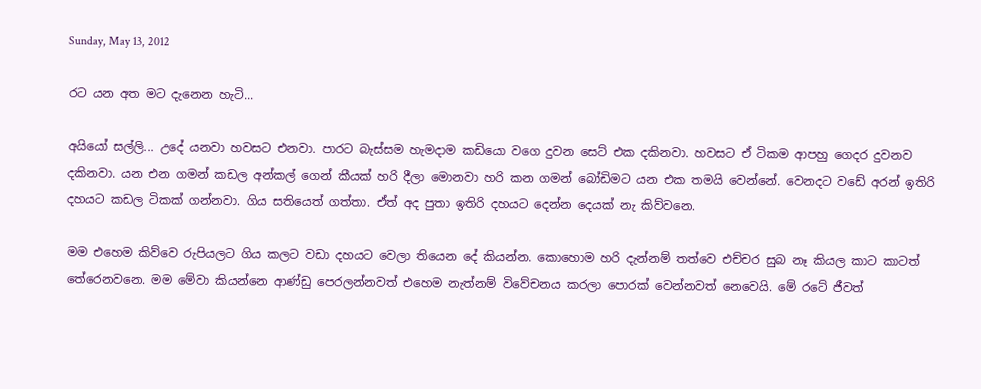Sunday, May 13, 2012

රට යන අත මට දැනෙන හැටි...

අයියෝ සල්ලි... උදේ යනවා හවසට එනවා. පාරට බැස්සම හැමදාම කඩියො වගෙ දුවන සෙට් එක දකිනවා. හවසට ඒ ටිකම ආපහු ගෙදර දුවනව දකිනවා. යන එන ගමන් කඩල අන්කල් ගෙන් කීයක් හරි දීලා මොනවා හරි කන ගමන් බෝඩිමට යන එක තමයි වෙන්නේ. වෙනදට වඩේ අරන් ඉතිරි දහයට කඩල ටිකක් ගන්නවා. ගිය සතියෙත් ගත්තා. ඒත් අද පුතා ඉතිරි දහයට දෙන්න දෙයක් නැ කිව්වනෙ.

මම එහෙම කිව්වෙ රුපියලට ගිය කලට වඩා දහයට වෙලා තියෙන දේ කියන්න. කොහොම හරි දැන්නම් තත්වෙ එච්චර සුබ නෑ කියල කාට කාටත් තේරෙනවනෙ. මම මේවා කියන්නෙ ආණ්ඩු පෙරලන්නවත් එහෙම නැත්නම් විවේචනය කරලා පොරක් වෙන්නවත් නෙවෙයි. මේ රටේ ජීවත්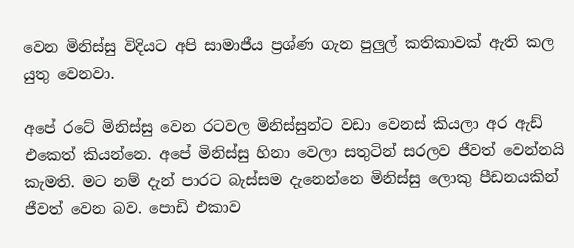වෙන මිනිස්සු විදියට අපි සාමාජීය ප්‍රශ්ණ ගැන පුලුල් කතිකාවක් ඇති කල යුතු වෙනවා.

අපේ රටේ මිනිස්සු වෙන රටවල මිනිස්සුන්ට වඩා වෙනස් කියලා අර ඇඩ් එකෙත් කියන්නෙ. අපේ මිනිස්සු හිනා වෙලා සතුටින් සරලව ජීවත් වෙන්නයි කැමති. මට නම් දැන් පාරට බැස්සම දැනෙන්නෙ මිනිස්සු ලොකු පීඩනයකින් ජීවත් වෙන බව. පොඩි එකාව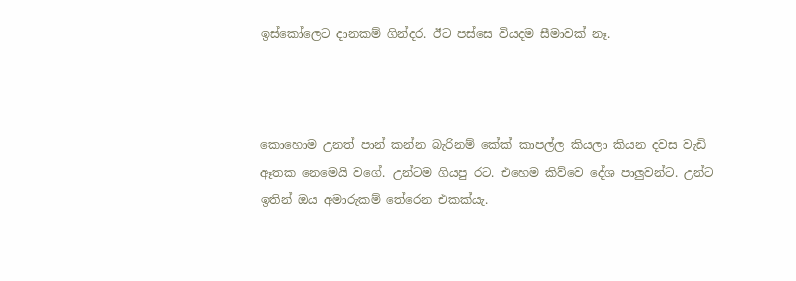ඉස්කෝලෙට දානකම් ගින්දර. ඊට පස්සෙ වියදම සීමාවක් නෑ.



කොහොම උනත් පාන් කන්න බැරිනම් කේක් කාපල්ල කියලා කියන දවස වැඩි ඈතක නෙමෙයි වගේ. උන්ටම ගියපු රට. එහෙම කිව්වෙ දේශ පාලුවන්ට. උන්ට ඉතින් ඔය අමාරුකම් තේරෙන එකක්යැ.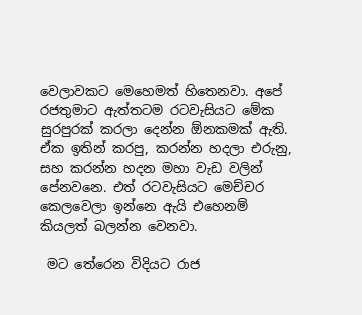වෙලාවකට මෙහෙමත් හිතෙනවා. අපේ රජතුමාට ඇත්තටම රටවැසියට මේක සුරපුරක් කරලා දෙන්න ඕනකමක් ඇති. ඒක ඉතින් කරපු, කරන්න හදලා එරුනු, සහ කරන්න හදන මහා වැඩ වලින් පේනවනෙ. එත් රටවැසියට මෙච්චර කෙලවෙලා ඉන්නෙ ඇයි එහෙනම් කියලත් බලන්න වෙනවා.

 මට තේරෙන විදියට රාජ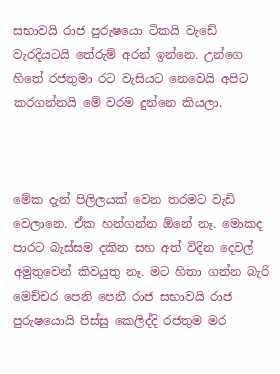සභාවයි රාජ පුරුෂයො ටිකයි වැඩේ වැරදියටයි තේරුම් අරන් ඉන්නෙ. උන්ගෙ හිතේ රජතුමා රට වැසියට නෙවෙයි අපිට කරගන්නයි මේ වරම දුන්නෙ කියලා.



මේක දැන් පිලිලයක් වෙන තරමට වැඩි වෙලානෙ. ඒක හන්ගන්න ඕනේ නෑ. මොකද පාරට බැස්සම දකින සහ අත් විදින දෙවල් අමුතුවෙන් කිවයුතු නෑ. මට හිතා ගන්න බැරි මෙච්චර පෙනි පෙනී රාජ සභාවයි රාජ පුරුෂයොයි පිස්සු කෙලිද්දි රජතුම මර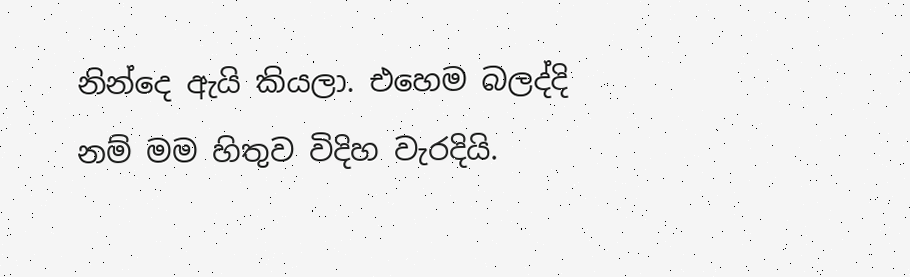නින්දෙ ඇයි කියලා. එහෙම බලද්දි නම් මම හිතුව විදිහ වැරදියි.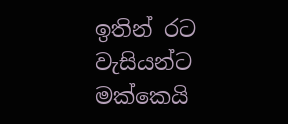ඉතින් රට වැසියන්ට මක්කෙයි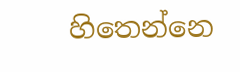හිතෙන්නෙ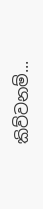කිව්වනම්...